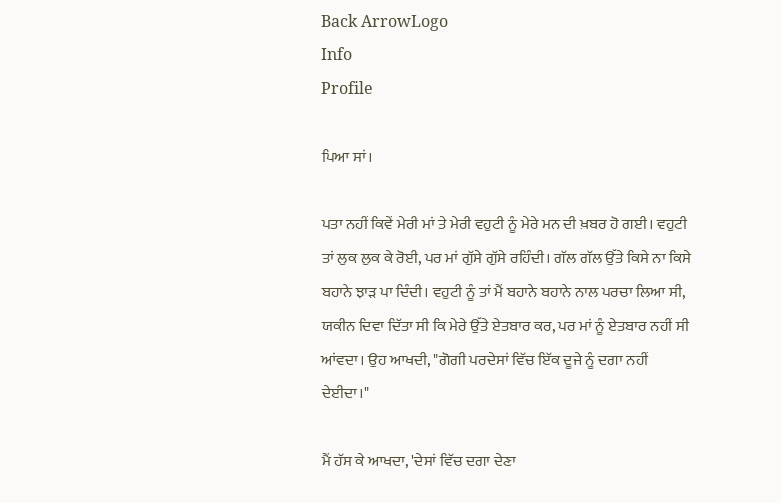Back ArrowLogo
Info
Profile

ਪਿਆ ਸਾਂ।

ਪਤਾ ਨਹੀਂ ਕਿਵੇਂ ਮੇਰੀ ਮਾਂ ਤੇ ਮੇਰੀ ਵਹੁਟੀ ਨੂੰ ਮੇਰੇ ਮਨ ਦੀ ਖ਼ਬਰ ਹੋ ਗਈ। ਵਹੁਟੀ ਤਾਂ ਲੁਕ ਲੁਕ ਕੇ ਰੋਈ, ਪਰ ਮਾਂ ਗੁੱਸੇ ਗੁੱਸੇ ਰਹਿੰਦੀ। ਗੱਲ ਗੱਲ ਉੱਤੇ ਕਿਸੇ ਨਾ ਕਿਸੇ ਬਹਾਨੇ ਝਾੜ ਪਾ ਦਿੰਦੀ। ਵਹੁਟੀ ਨੂੰ ਤਾਂ ਮੈਂ ਬਹਾਨੇ ਬਹਾਨੇ ਨਾਲ ਪਰਚਾ ਲਿਆ ਸੀ, ਯਕੀਨ ਦਿਵਾ ਦਿੱਤਾ ਸੀ ਕਿ ਮੇਰੇ ਉੱਤੇ ਏਤਬਾਰ ਕਰ, ਪਰ ਮਾਂ ਨੂੰ ਏਤਬਾਰ ਨਹੀਂ ਸੀ ਆਂਵਦਾ। ਉਹ ਆਖਦੀ, "ਗੋਗੀ ਪਰਦੇਸਾਂ ਵਿੱਚ ਇੱਕ ਦੂਜੇ ਨੂੰ ਦਗਾ ਨਹੀਂ ਦੇਈਦਾ।"

ਮੈਂ ਹੱਸ ਕੇ ਆਖਦਾ, 'ਦੇਸਾਂ ਵਿੱਚ ਦਗਾ ਦੇਣਾ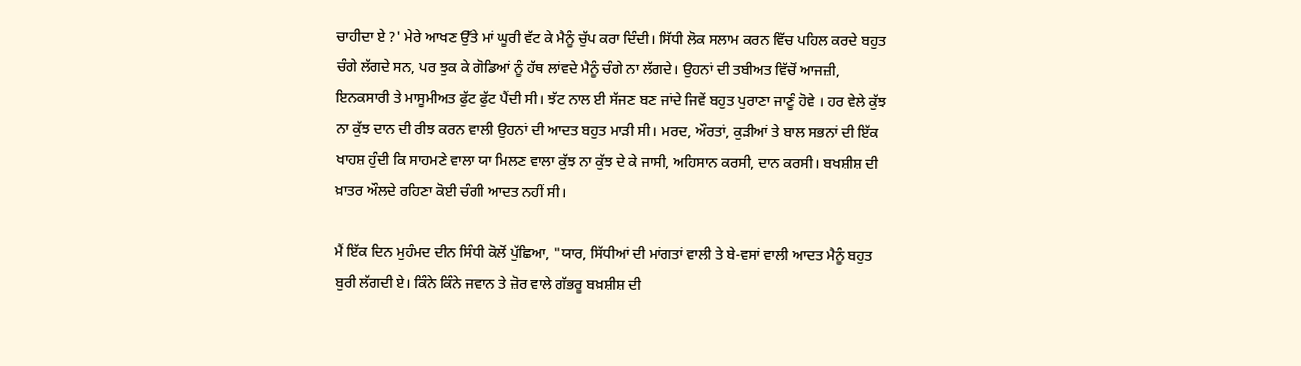ਚਾਹੀਦਾ ਏ ?' ਮੇਰੇ ਆਖਣ ਉੱਤੇ ਮਾਂ ਘੂਰੀ ਵੱਟ ਕੇ ਮੈਨੂੰ ਚੁੱਪ ਕਰਾ ਦਿੰਦੀ। ਸਿੱਧੀ ਲੋਕ ਸਲਾਮ ਕਰਨ ਵਿੱਚ ਪਹਿਲ ਕਰਦੇ ਬਹੁਤ ਚੰਗੇ ਲੱਗਦੇ ਸਨ, ਪਰ ਝੁਕ ਕੇ ਗੋਡਿਆਂ ਨੂੰ ਹੱਥ ਲਾਂਵਦੇ ਮੈਨੂੰ ਚੰਗੇ ਨਾ ਲੱਗਦੇ। ਉਹਨਾਂ ਦੀ ਤਬੀਅਤ ਵਿੱਚੋਂ ਆਜਜ਼ੀ, ਇਨਕਸਾਰੀ ਤੇ ਮਾਸੂਮੀਅਤ ਫੁੱਟ ਫੁੱਟ ਪੈਂਦੀ ਸੀ। ਝੱਟ ਨਾਲ ਈ ਸੱਜਣ ਬਣ ਜਾਂਦੇ ਜਿਵੇਂ ਬਹੁਤ ਪੁਰਾਣਾ ਜਾਣੂੰ ਹੋਵੇ । ਹਰ ਵੇਲੇ ਕੁੱਝ ਨਾ ਕੁੱਝ ਦਾਨ ਦੀ ਰੀਝ ਕਰਨ ਵਾਲੀ ਉਹਨਾਂ ਦੀ ਆਦਤ ਬਹੁਤ ਮਾੜੀ ਸੀ। ਮਰਦ, ਔਰਤਾਂ, ਕੁੜੀਆਂ ਤੇ ਬਾਲ ਸਭਨਾਂ ਦੀ ਇੱਕ ਖਾਹਸ਼ ਹੁੰਦੀ ਕਿ ਸਾਹਮਣੇ ਵਾਲਾ ਯਾ ਮਿਲਣ ਵਾਲਾ ਕੁੱਝ ਨਾ ਕੁੱਝ ਦੇ ਕੇ ਜਾਸੀ, ਅਹਿਸਾਨ ਕਰਸੀ, ਦਾਨ ਕਰਸੀ। ਬਖਸ਼ੀਸ਼ ਦੀ ਖ਼ਾਤਰ ਔਲਦੇ ਰਹਿਣਾ ਕੋਈ ਚੰਗੀ ਆਦਤ ਨਹੀਂ ਸੀ।

ਮੈਂ ਇੱਕ ਦਿਨ ਮੁਹੰਮਦ ਦੀਨ ਸਿੰਧੀ ਕੋਲੋਂ ਪੁੱਛਿਆ, "ਯਾਰ, ਸਿੱਧੀਆਂ ਦੀ ਮਾਂਗਤਾਂ ਵਾਲੀ ਤੇ ਬੇ-ਵਸਾਂ ਵਾਲੀ ਆਦਤ ਮੈਨੂੰ ਬਹੁਤ ਬੁਰੀ ਲੱਗਦੀ ਏ। ਕਿੰਨੇ ਕਿੰਨੇ ਜਵਾਨ ਤੇ ਜ਼ੋਰ ਵਾਲੇ ਗੱਭਰੂ ਬਖ਼ਸ਼ੀਸ਼ ਦੀ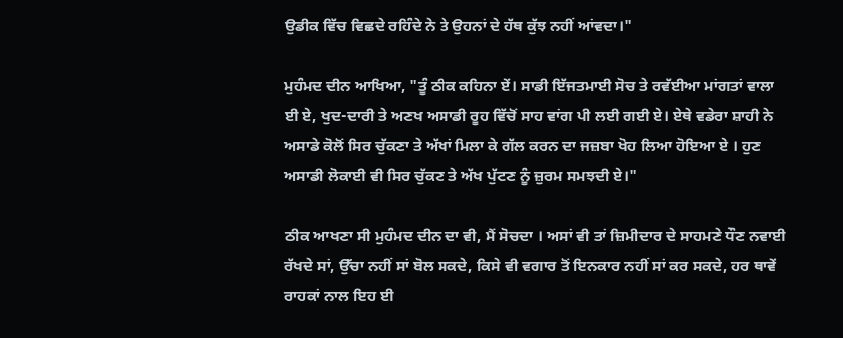ਉਡੀਕ ਵਿੱਚ ਵਿਛਦੇ ਰਹਿੰਦੇ ਨੇ ਤੇ ਉਹਨਾਂ ਦੇ ਹੱਥ ਕੁੱਝ ਨਹੀਂ ਆਂਵਦਾ।"

ਮੁਹੰਮਦ ਦੀਨ ਆਖਿਆ, "ਤੂੰ ਠੀਕ ਕਹਿਨਾ ਏਂ। ਸਾਡੀ ਇੱਜਤਮਾਈ ਸੋਚ ਤੇ ਰਵੱਈਆ ਮਾਂਗਤਾਂ ਵਾਲਾ ਈ ਏ, ਖੁਦ-ਦਾਰੀ ਤੇ ਅਣਖ ਅਸਾਡੀ ਰੂਹ ਵਿੱਚੋਂ ਸਾਹ ਵਾਂਗ ਪੀ ਲਈ ਗਈ ਏ। ਏਥੇ ਵਡੇਰਾ ਸ਼ਾਹੀ ਨੇ ਅਸਾਡੇ ਕੋਲੋਂ ਸਿਰ ਚੁੱਕਣਾ ਤੇ ਅੱਖਾਂ ਮਿਲਾ ਕੇ ਗੱਲ ਕਰਨ ਦਾ ਜਜ਼ਬਾ ਖੋਹ ਲਿਆ ਹੋਇਆ ਏ । ਹੁਣ ਅਸਾਡੀ ਲੋਕਾਈ ਵੀ ਸਿਰ ਚੁੱਕਣ ਤੇ ਅੱਖ ਪੁੱਟਣ ਨੂੰ ਜ਼ੁਰਮ ਸਮਝਦੀ ਏ।"

ਠੀਕ ਆਖਣਾ ਸੀ ਮੁਹੰਮਦ ਦੀਨ ਦਾ ਵੀ, ਮੈਂ ਸੋਚਦਾ । ਅਸਾਂ ਵੀ ਤਾਂ ਜ਼ਿਮੀਦਾਰ ਦੇ ਸਾਹਮਣੇ ਧੌਣ ਨਵਾਈ ਰੱਖਦੇ ਸਾਂ, ਉੱਚਾ ਨਹੀਂ ਸਾਂ ਬੋਲ ਸਕਦੇ, ਕਿਸੇ ਵੀ ਵਗਾਰ ਤੋਂ ਇਨਕਾਰ ਨਹੀਂ ਸਾਂ ਕਰ ਸਕਦੇ, ਹਰ ਥਾਵੇਂ ਰਾਹਕਾਂ ਨਾਲ ਇਹ ਈ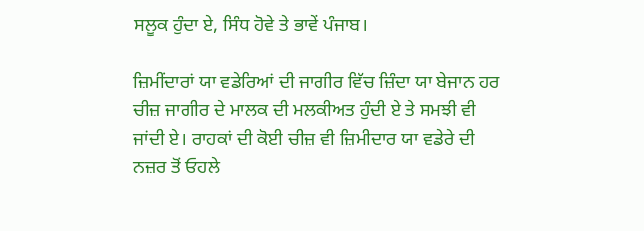ਸਲੂਕ ਹੁੰਦਾ ਏ, ਸਿੰਧ ਹੋਵੇ ਤੇ ਭਾਵੇਂ ਪੰਜਾਬ।

ਜ਼ਿਮੀਂਦਾਰਾਂ ਯਾ ਵਡੇਰਿਆਂ ਦੀ ਜਾਗੀਰ ਵਿੱਚ ਜ਼ਿੰਦਾ ਯਾ ਬੇਜਾਨ ਹਰ ਚੀਜ਼ ਜਾਗੀਰ ਦੇ ਮਾਲਕ ਦੀ ਮਲਕੀਅਤ ਹੁੰਦੀ ਏ ਤੇ ਸਮਝੀ ਵੀ ਜਾਂਦੀ ਏ। ਰਾਹਕਾਂ ਦੀ ਕੋਈ ਚੀਜ਼ ਵੀ ਜ਼ਿਮੀਦਾਰ ਯਾ ਵਡੇਰੇ ਦੀ ਨਜ਼ਰ ਤੋਂ ਓਹਲੇ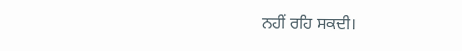ਨਹੀਂ ਰਹਿ ਸਕਦੀ।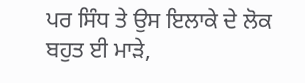ਪਰ ਸਿੰਧ ਤੇ ਉਸ ਇਲਾਕੇ ਦੇ ਲੋਕ ਬਹੁਤ ਈ ਮਾੜੇ,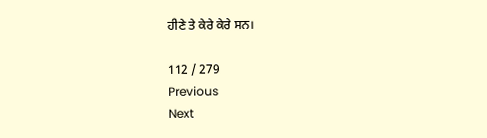ਹੀਣੇ ਤੇ ਕੇਰੇ ਕੇਰੇ ਸਨ।

112 / 279
Previous
Next